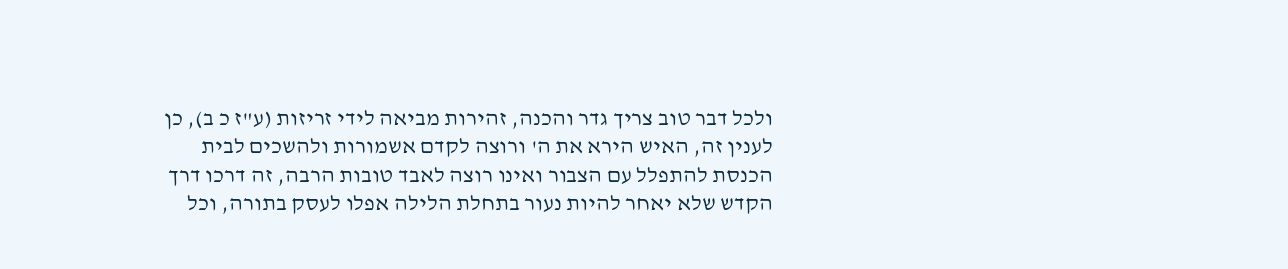ולכל דבר טוב צריך גדר והכנה, זהירות מביאה לידי זריזות (ע"ז כ ב), כן לענין זה, האיש הירא את ה' ורוצה לקדם אשמורות ולהשכים לבית הכנסת להתפלל עם הצבור ואינו רוצה לאבד טובות הרבה, זה דרכו דרך הקדש שלא יאחר להיות נעור בתחלת הלילה אפלו לעסק בתורה, וכל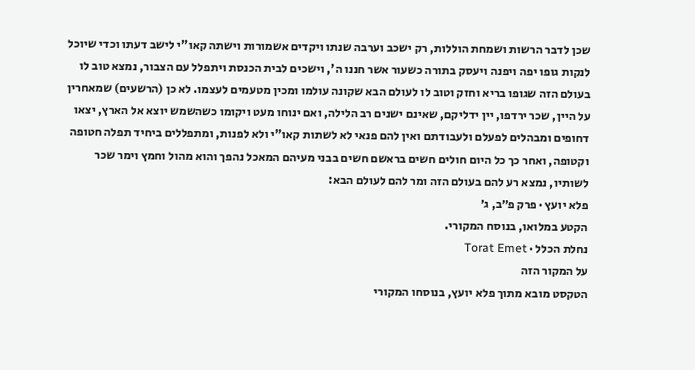שכן לדבר הרשות ושמחת הוללות, רק ישכב וערבה שנתו ויקדים אשמורות וישתה קאו"י לישב דעתו וכדי שיוכל לנקות גופו יפה ויפנה ויעסק בתורה כשעור אשר חננו ה', וישכים לבית הכנסת ויתפלל עם הצבור, נמצא טוב לו בעולם הזה שגופו בריא וחזק וטוב לו לעולם הבא שקונה עולמו ומכין מטעמים לעצמו. לא כן (הרשעים) שמאחרין על היין, שכר ירדפו, יין ידליקם, שאינם ישנים רב הלילה, ואם ינוחו מעט ויקומו כשהשמש יוצא אל הארץ, יצאו דחופים ומבהלים לפעלם ולעבודתם ואין להם פנאי לא לשתות קאו"י ולא לפנות, ומתפללים ביחיד תפלה חטופה וקטופה, ואחר כך כל היום חולים חשים בראשם חשים בבני מעיהם המאכל נהפך והוא מהול וחמץ וימר שכר לשותיו, נמצא רע להם בעולם הזה ומר להם לעולם הבא:
פלא יועץ · פרק פ״ב, ג׳
הקטע במלואו, בנוסח המקורי.
נחלת הכלל · Torat Emet
על המקור הזה
הטקסט מובא מתוך פלא יועץ, בנוסחו המקורי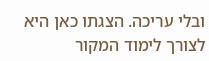ובלי עריכה. הצגתו כאן היא לצורך לימוד המקור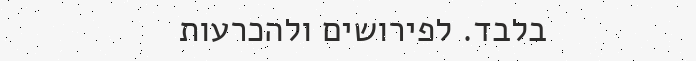בלבד. לפירושים ולהכרעות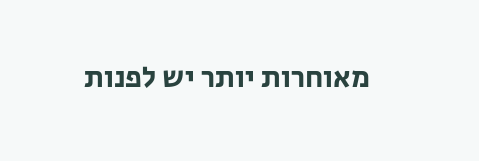מאוחרות יותר יש לפנות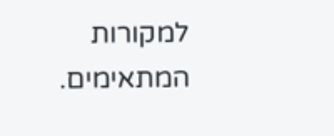למקורות המתאימים.